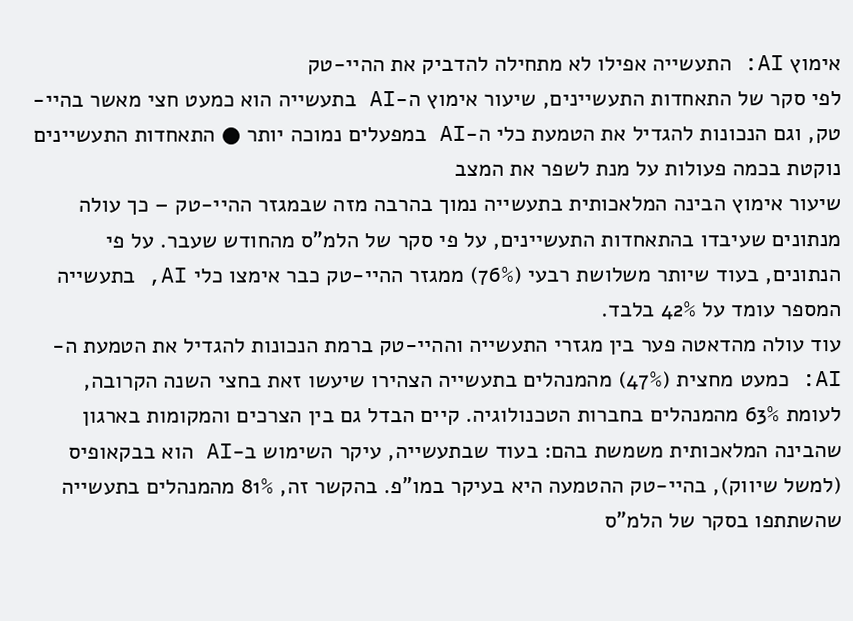אימוץ AI: התעשייה אפילו לא מתחילה להדביק את ההיי-טק
לפי סקר של התאחדות התעשיינים, שיעור אימוץ ה-AI בתעשייה הוא כמעט חצי מאשר בהיי-טק, וגם הנכונות להגדיל את הטמעת כלי ה-AI במפעלים נמוכה יותר ● התאחדות התעשיינים נוקטת בכמה פעולות על מנת לשפר את המצב
שיעור אימוץ הבינה המלאכותית בתעשייה נמוך בהרבה מזה שבמגזר ההיי-טק – כך עולה מנתונים שעיבדו בהתאחדות התעשיינים, על פי סקר של הלמ"ס מהחודש שעבר. על פי הנתונים, בעוד שיותר משלושת רבעי (76%) ממגזר ההיי-טק כבר אימצו כלי AI, בתעשייה המספר עומד על 42% בלבד.
עוד עולה מהדאטה פער בין מגזרי התעשייה וההיי-טק ברמת הנכונות להגדיל את הטמעת ה-AI: כמעט מחצית (47%) מהמנהלים בתעשייה הצהירו שיעשו זאת בחצי השנה הקרובה, לעומת 63% מהמנהלים בחברות הטכנולוגיה. קיים הבדל גם בין הצרכים והמקומות בארגון שהבינה המלאכותית משמשת בהם: בעוד שבתעשייה, עיקר השימוש ב-AI הוא בבקאופיס (למשל שיווק), בהיי-טק ההטמעה היא בעיקר במו"פ. בהקשר זה, 81% מהמנהלים בתעשייה שהשתתפו בסקר של הלמ"ס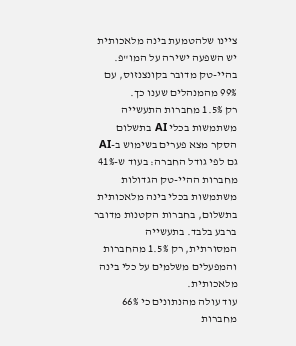ציינו שלהטמעת בינה מלאכותית יש השפעה ישירה על המו"פ. בהיי-טק מדובר בקונצנזוס, עם 99% מהמנהלים שענו כך.
רק 1.5% מחברות התעשייה משתמשות בכלי AI בתשלום
הסקר מצא פערים בשימוש ב-AI גם לפי גודל החברה: בעוד ש-41% מחברות ההיי-טק הגדולות משתמשות בכלי בינה מלאכותית בתשלום, בחברות הקטנות מדובר ברבע בלבד. בתעשייה המסורתית, רק 1.5% מהחברות והמפעלים משלמים על כלי בינה מלאכותית.
עוד עולה מהנתונים כי 66% מחברות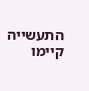התעשייה קיימו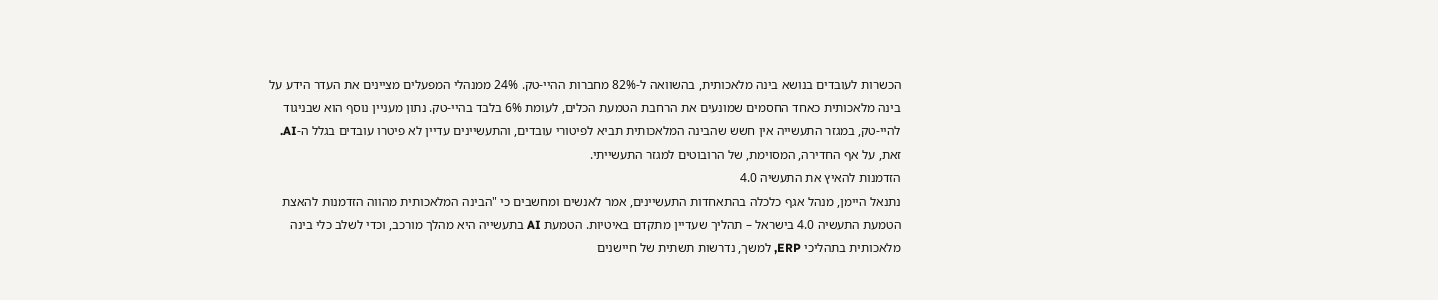הכשרות לעובדים בנושא בינה מלאכותית, בהשוואה ל-82% מחברות ההיי-טק. 24% ממנהלי המפעלים מציינים את העדר הידע על בינה מלאכותית כאחד החסמים שמונעים את הרחבת הטמעת הכלים, לעומת 6% בלבד בהיי-טק. נתון מעניין נוסף הוא שבניגוד להיי-טק, במגזר התעשייה אין חשש שהבינה המלאכותית תביא לפיטורי עובדים, והתעשיינים עדיין לא פיטרו עובדים בגלל ה-AI. זאת, על אף החדירה, המסוימת, של הרובוטים למגזר התעשייתי.
הזדמנות להאיץ את התעשיה 4.0
נתנאל היימן, מנהל אגף כלכלה בהתאחדות התעשיינים, אמר לאנשים ומחשבים כי "הבינה המלאכותית מהווה הזדמנות להאצת הטמעת התעשיה 4.0 בישראל – תהליך שעדיין מתקדם באיטיות. הטמעת AI בתעשייה היא מהלך מורכב, וכדי לשלב כלי בינה מלאכותית בתהליכי ERP, למשך, נדרשות תשתית של חיישנים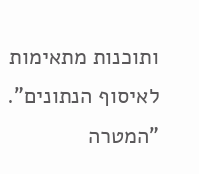ותוכנות מתאימות לאיסוף הנתונים".
"המטרה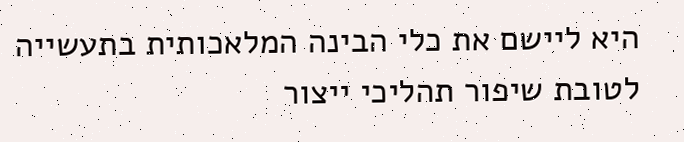היא ליישם את כלי הבינה המלאכותית בתעשייה לטובת שיפור תהליכי ייצור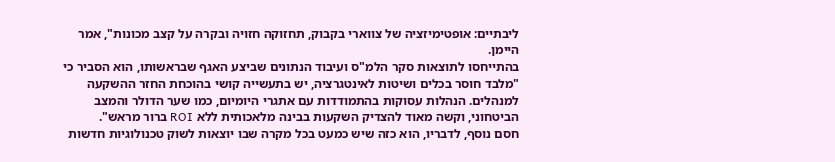ליבתיים: אופטימיזציה של צווארי בקבוק, תחזוקה חזויה ובקרה על קצב מכונות", אמר היימן.
בהתייחסו לתוצאות סקר הלמ"ס ועיבוד הנתונים שביצע האגף שבראשותו, הוא הסביר כי "מלבד חוסר בכלים ושיטות לאינטגרציה, יש בתעשייה קושי בהוכחת החזר ההשקעה למנהלים. הנהלות עסוקות בהתמודדות עם אתגרי היומיום, כמו שער הדולר והמצב הביטחוני, וקשה מאוד להצדיק השקעות בבינה מלאכותית ללא ROI ברור מראש".
חסם נוסף, לדבריו, הוא כזה שיש כמעט בכל מקרה שבו יוצאות לשוק טכנולוגיות חדשות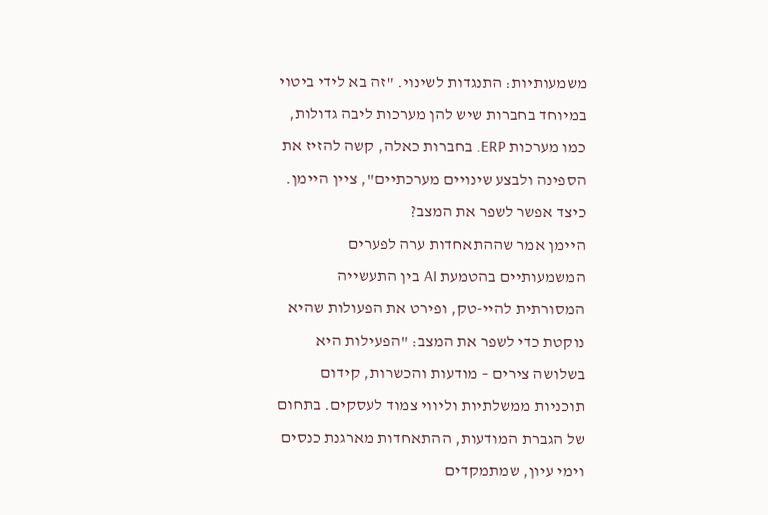משמעותיות: התנגדות לשינוי. "זה בא לידי ביטוי במיוחד בחברות שיש להן מערכות ליבה גדולות, כמו מערכות ERP. בחברות כאלה, קשה להזיז את הספינה ולבצע שינויים מערכתיים", ציין היימן.
כיצד אפשר לשפר את המצב?
היימן אמר שההתאחדות ערה לפערים המשמעותיים בהטמעת AI בין התעשייה המסורתית להיי-טק, ופירט את הפעולות שהיא נוקטת כדי לשפר את המצב: "הפעילות היא בשלושה צירים – מודעות והכשרות, קידום תוכניות ממשלתיות וליווי צמוד לעסקים. בתחום של הגברת המודעות, ההתאחדות מארגנת כנסים וימי עיון, שמתמקדים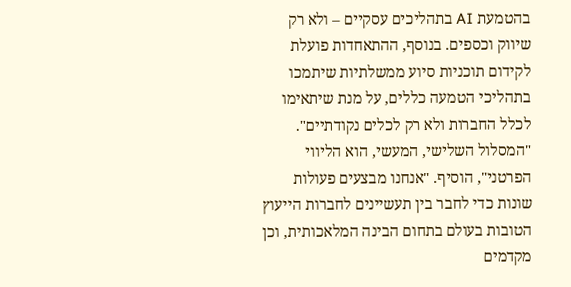בהטמעת AI בתהליכים עסקיים – ולא רק שיווק וכספים. בנוסף, ההתאחדות פועלת לקידום תוכניות סיוע ממשלתיות שיתמכו בתהליכי הטמעה כללים, על מנת שיתאימו לכלל החברות ולא רק לכלים נקודתיים".
"המסלול השלישי, המעשי, הוא הליווי הפרטני", הוסיף. "אנחנו מבצעים פעולות שונות כדי לחבר בין תעשיינים לחברות הייעוץ הטובות בעולם בתחום הבינה המלאכותית, וכן מקדמים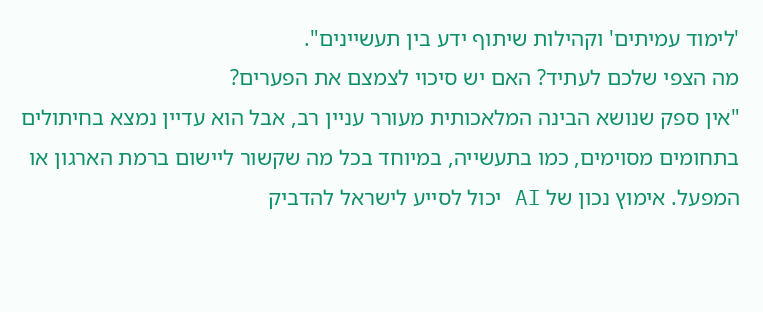'לימוד עמיתים' וקהילות שיתוף ידע בין תעשיינים".
מה הצפי שלכם לעתיד? האם יש סיכוי לצמצם את הפערים?
"אין ספק שנושא הבינה המלאכותית מעורר עניין רב, אבל הוא עדיין נמצא בחיתולים בתחומים מסוימים, כמו בתעשייה, במיוחד בכל מה שקשור ליישום ברמת הארגון או המפעל. אימוץ נכון של AI יכול לסייע לישראל להדביק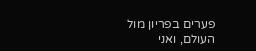פערים בפריון מול העולם, ואני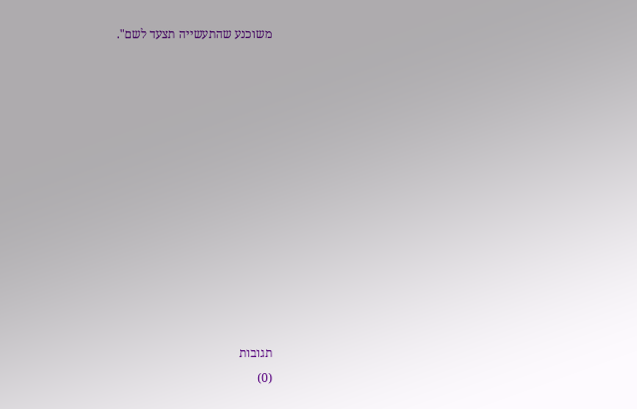משוכנע שהתעשייה תצעד לשם".












תגובות
(0)